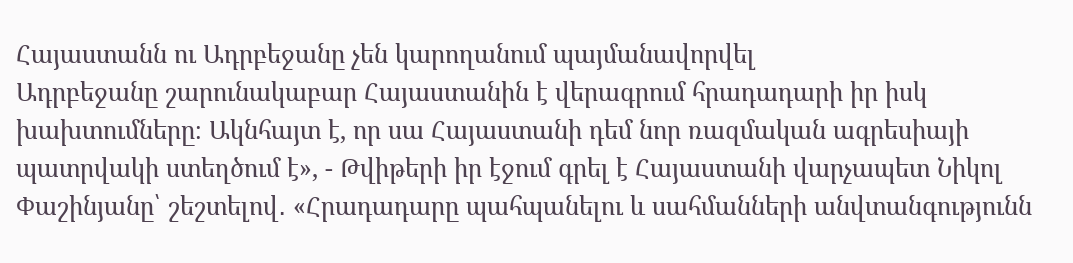Հայաստանն ու Ադրբեջանը չեն կարողանում պայմանավորվել
Ադրբեջանը շարունակաբար Հայաստանին է վերագրում հրադադարի իր իսկ խախտումները։ Ակնհայտ է, որ սա Հայաստանի դեմ նոր ռազմական ագրեսիայի պատրվակի ստեղծում է», - Թվիթերի իր էջում գրել է Հայաստանի վարչապետ Նիկոլ Փաշինյանը՝ շեշտելով․ «Հրադադարը պահպանելու և սահմանների անվտանգությունն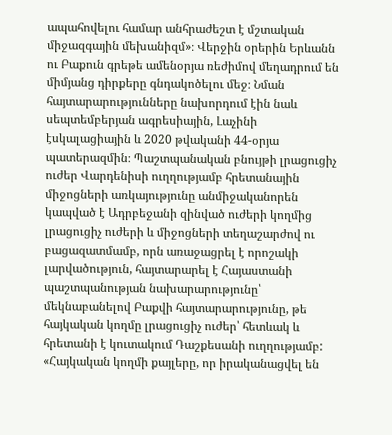ապահովելու համար անհրաժեշտ է մշտական միջազգային մեխանիզմ»։ Վերջին օրերին Երևանն ու Բաքուն գրեթե ամենօրյա ռեժիմով մեղադրում են միմյանց դիրքերը գնդակոծելու մեջ։ Նման հայտարարությունները նախորդում էին նաև սեպտեմբերյան ագրեսիային, Լաչինի էսկալացիային և 2020 թվականի 44-օրյա պատերազմին։ Պաշտպանական բնույթի լրացուցիչ ուժեր Վարդենիսի ուղղությամբ հրետանային միջոցների առկայությունը անմիջականորեն կապված է Ադրբեջանի զինված ուժերի կողմից լրացուցիչ ուժերի և միջոցների տեղաշարժով ու բացազատմամբ, որն առաջացրել է որոշակի լարվածություն, հայտարարել է Հայաստանի պաշտպանության նախարարությունը՝ մեկնաբանելով Բաքվի հայտարարությունը, թե հայկական կողմը լրացուցիչ ուժեր՝ հետևակ և հրետանի է կուտակում Դաշքեսանի ուղղությամբ: «Հայկական կողմի քայլերը, որ իրականացվել են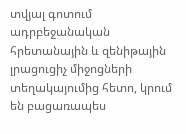տվյալ գոտում ադրբեջանական հրետանային և զենիթային լրացուցիչ միջոցների տեղակայումից հետո, կրում են բացառապես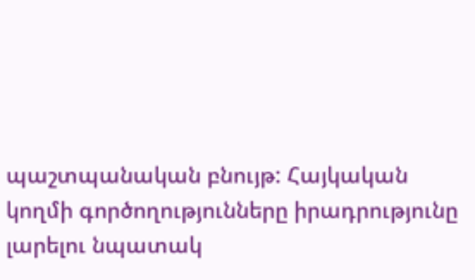պաշտպանական բնույթ: Հայկական կողմի գործողությունները իրադրությունը լարելու նպատակ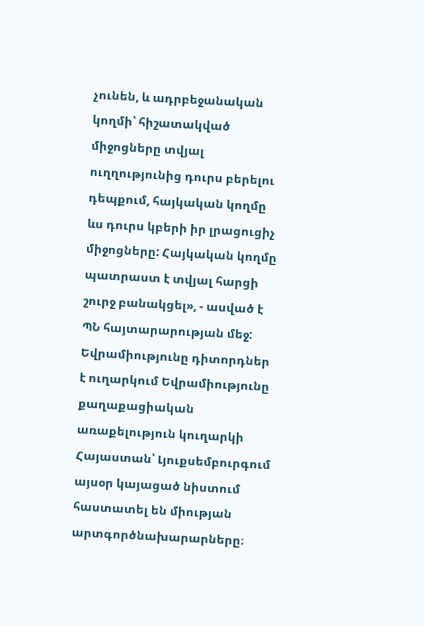չունեն, և ադրբեջանական կողմի՝ հիշատակված միջոցները տվյալ ուղղությունից դուրս բերելու դեպքում, հայկական կողմը ևս դուրս կբերի իր լրացուցիչ միջոցները: Հայկական կողմը պատրաստ է տվյալ հարցի շուրջ բանակցել», - ասված է ՊՆ հայտարարության մեջ: Եվրամիությունը դիտորդներ է ուղարկում Եվրամիությունը քաղաքացիական առաքելություն կուղարկի Հայաստան՝ Լյուքսեմբուրգում այսօր կայացած նիստում հաստատել են միության արտգործնախարարները։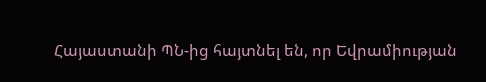Հայաստանի ՊՆ-ից հայտնել են, որ Եվրամիության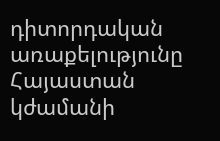դիտորդական առաքելությունը Հայաստան կժամանի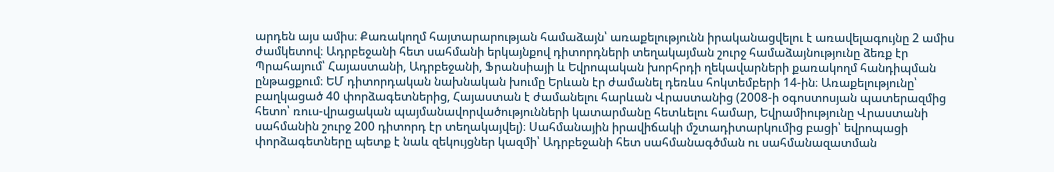արդեն այս ամիս։ Քառակողմ հայտարարության համաձայն՝ առաքելությունն իրականացվելու է առավելագույնը 2 ամիս ժամկետով։ Ադրբեջանի հետ սահմանի երկայնքով դիտորդների տեղակայման շուրջ համաձայնությունը ձեռք էր Պրահայում՝ Հայաստանի, Ադրբեջանի, Ֆրանսիայի և Եվրոպական խորհրդի ղեկավարների քառակողմ հանդիպման ընթացքում։ ԵՄ դիտորդական նախնական խումը Երևան էր ժամանել դեռևս հոկտեմբերի 14-ին։ Առաքելությունը՝ բաղկացած 40 փորձագետներից, Հայաստան է ժամանելու հարևան Վրաստանից (2008-ի օգոստոսյան պատերազմից հետո՝ ռուս-վրացական պայմանավորվածությունների կատարմանը հետևելու համար, Եվրամիությունը Վրաստանի սահմանին շուրջ 200 դիտորդ էր տեղակայվել)։ Սահմանային իրավիճակի մշտադիտարկումից բացի՝ եվրոպացի փորձագետները պետք է նաև զեկույցներ կազմի՝ Ադրբեջանի հետ սահմանագծման ու սահմանազատման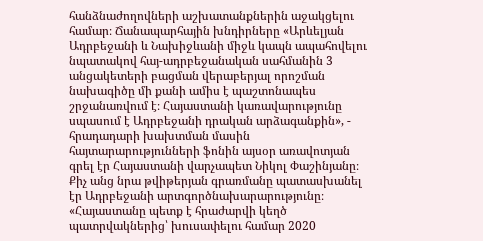հանձնաժողովների աշխատանքներին աջակցելու համար։ Ճանապարհային խնդիրները «Արևելյան Ադրբեջանի և Նախիջևանի միջև կապն ապահովելու նպատակով հայ-ադրբեջանական սահմանին 3 անցակետերի բացման վերաբերյալ որոշման նախագիծը մի քանի ամիս է պաշտոնապես շրջանառվում է։ Հայաստանի կառավարությունը սպասում է Ադրբեջանի դրական արձագանքին», - հրադադարի խախտման մասին հայտարարությունների ֆոնին այսօր առավոտյան գրել էր Հայաստանի վարչապետ Նիկոլ Փաշինյանը։ Քիչ անց նրա թվիթերյան գրառմանը պատասխանել էր Ադրբեջանի արտգործնախարարությունը։ «Հայաստանը պետք է հրաժարվի կեղծ պատրվակներից՝ խուսափելու համար 2020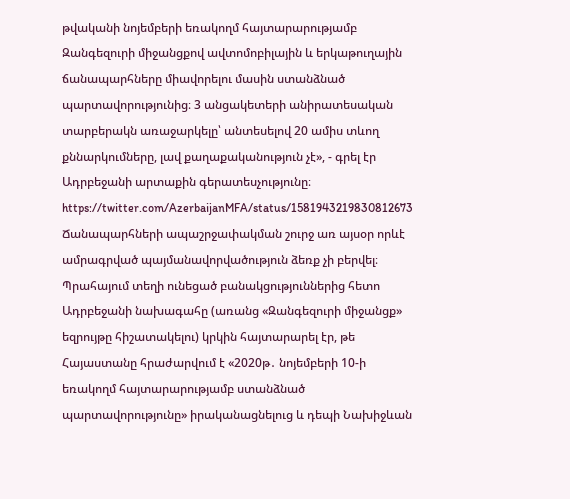թվականի նոյեմբերի եռակողմ հայտարարությամբ Զանգեզուրի միջանցքով ավտոմոբիլային և երկաթուղային ճանապարհները միավորելու մասին ստանձնած պարտավորությունից։ 3 անցակետերի անիրատեսական տարբերակն առաջարկելը՝ անտեսելով 20 ամիս տևող քննարկումները, լավ քաղաքականություն չէ», - գրել էր Ադրբեջանի արտաքին գերատեսչությունը։ https://twitter.com/AzerbaijanMFA/status/1581943219830812673 Ճանապարհների ապաշրջափակման շուրջ առ այսօր որևէ ամրագրված պայմանավորվածություն ձեռք չի բերվել։ Պրահայում տեղի ունեցած բանակցություններից հետո Ադրբեջանի նախագահը (առանց «Զանգեզուրի միջանցք» եզրույթը հիշատակելու) կրկին հայտարարել էր, թե Հայաստանը հրաժարվում է «2020թ․ նոյեմբերի 10-ի եռակողմ հայտարարությամբ ստանձնած պարտավորությունը» իրականացնելուց և դեպի Նախիջևան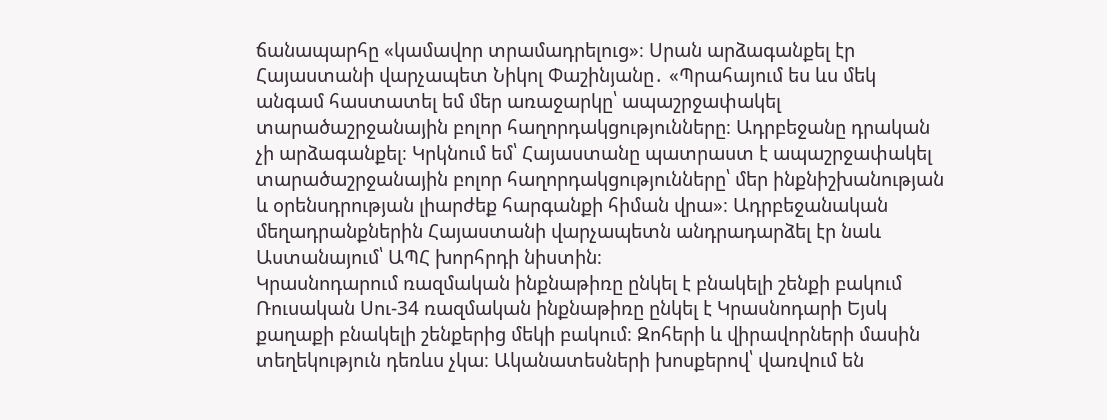ճանապարհը «կամավոր տրամադրելուց»։ Սրան արձագանքել էր Հայաստանի վարչապետ Նիկոլ Փաշինյանը․ «Պրահայում ես ևս մեկ անգամ հաստատել եմ մեր առաջարկը՝ ապաշրջափակել տարածաշրջանային բոլոր հաղորդակցությունները։ Ադրբեջանը դրական չի արձագանքել։ Կրկնում եմ՝ Հայաստանը պատրաստ է ապաշրջափակել տարածաշրջանային բոլոր հաղորդակցությունները՝ մեր ինքնիշխանության և օրենսդրության լիարժեք հարգանքի հիման վրա»։ Ադրբեջանական մեղադրանքներին Հայաստանի վարչապետն անդրադարձել էր նաև Աստանայում՝ ԱՊՀ խորհրդի նիստին։
Կրասնոդարում ռազմական ինքնաթիռը ընկել է բնակելի շենքի բակում
Ռուսական Սու-34 ռազմական ինքնաթիռը ընկել է Կրասնոդարի Եյսկ քաղաքի բնակելի շենքերից մեկի բակում։ Զոհերի և վիրավորների մասին տեղեկություն դեռևս չկա։ Ականատեսների խոսքերով՝ վառվում են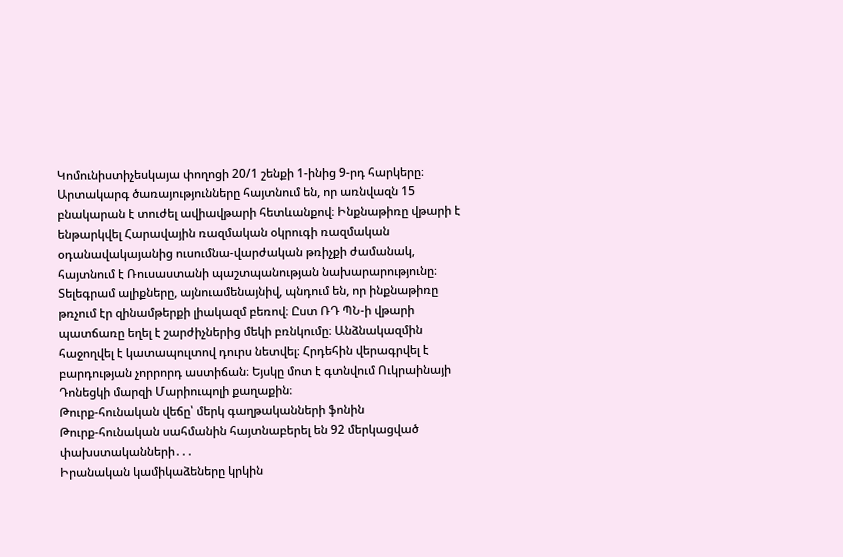Կոմունիստիչեսկայա փողոցի 20/1 շենքի 1-ինից 9-րդ հարկերը։ Արտակարգ ծառայությունները հայտնում են, որ առնվազն 15 բնակարան է տուժել ավիավթարի հետևանքով։ Ինքնաթիռը վթարի է ենթարկվել Հարավային ռազմական օկրուգի ռազմական օդանավակայանից ուսումնա-վարժական թռիչքի ժամանակ, հայտնում է Ռուսաստանի պաշտպանության նախարարությունը։ Տելեգրամ ալիքները, այնուամենայնիվ, պնդում են, որ ինքնաթիռը թռչում էր զինամթերքի լիակազմ բեռով։ Ըստ ՌԴ ՊՆ-ի վթարի պատճառը եղել է շարժիչներից մեկի բռնկումը։ Անձնակազմին հաջողվել է կատապուլտով դուրս նետվել։ Հրդեհին վերագրվել է բարդության չորրորդ աստիճան։ Եյսկը մոտ է գտնվում Ուկրաինայի Դոնեցկի մարզի Մարիուպոլի քաղաքին։
Թուրք-հունական վեճը՝ մերկ գաղթականների ֆոնին
Թուրք-հունական սահմանին հայտնաբերել են 92 մերկացված փախստականների․․․
Իրանական կամիկաձեները կրկին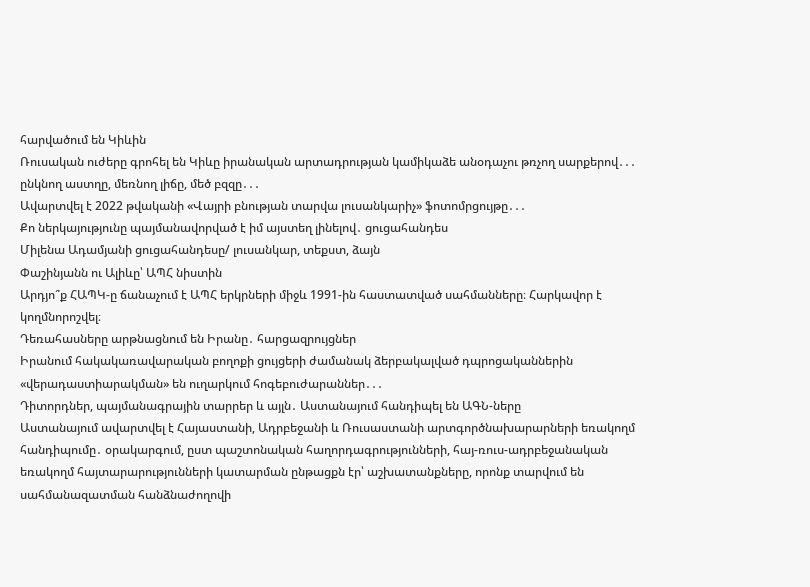հարվածում են Կիևին
Ռուսական ուժերը գրոհել են Կիևը իրանական արտադրության կամիկաձե անօդաչու թռչող սարքերով․․․
ընկնող աստղը, մեռնող լիճը, մեծ բզզը․․․
Ավարտվել է 2022 թվականի «Վայրի բնության տարվա լուսանկարիչ» ֆոտոմրցույթը․․․
Քո ներկայությունը պայմանավորված է իմ այստեղ լինելով․ ցուցահանդես
Միլենա Ադամյանի ցուցահանդեսը/ լուսանկար, տեքստ, ձայն
Փաշինյանն ու Ալիևը՝ ԱՊՀ նիստին
Արդյո՞ք ՀԱՊԿ-ը ճանաչում է ԱՊՀ երկրների միջև 1991-ին հաստատված սահմանները։ Հարկավոր է կողմնորոշվել։
Դեռահասները արթնացնում են Իրանը․ հարցազրույցներ
Իրանում հակակառավարական բողոքի ցույցերի ժամանակ ձերբակալված դպրոցականներին «վերադաստիարակման» են ուղարկում հոգեբուժարաններ․․․
Դիտորդներ, պայմանագրային տարրեր և այլն․ Աստանայում հանդիպել են ԱԳՆ-ները
Աստանայում ավարտվել է Հայաստանի, Ադրբեջանի և Ռուսաստանի արտգործնախարարների եռակողմ հանդիպումը․ օրակարգում, ըստ պաշտոնական հաղորդագրությունների, հայ-ռուս-ադրբեջանական եռակողմ հայտարարությունների կատարման ընթացքն էր՝ աշխատանքները, որոնք տարվում են սահմանազատման հանձնաժողովի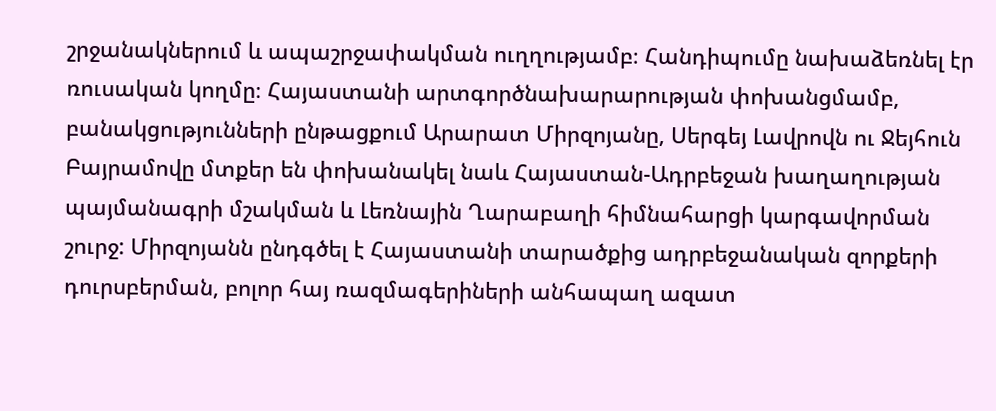շրջանակներում և ապաշրջափակման ուղղությամբ։ Հանդիպումը նախաձեռնել էր ռուսական կողմը։ Հայաստանի արտգործնախարարության փոխանցմամբ, բանակցությունների ընթացքում Արարատ Միրզոյանը, Սերգեյ Լավրովն ու Ջեյհուն Բայրամովը մտքեր են փոխանակել նաև Հայաստան-Ադրբեջան խաղաղության պայմանագրի մշակման և Լեռնային Ղարաբաղի հիմնահարցի կարգավորման շուրջ: Միրզոյանն ընդգծել է Հայաստանի տարածքից ադրբեջանական զորքերի դուրսբերման, բոլոր հայ ռազմագերիների անհապաղ ազատ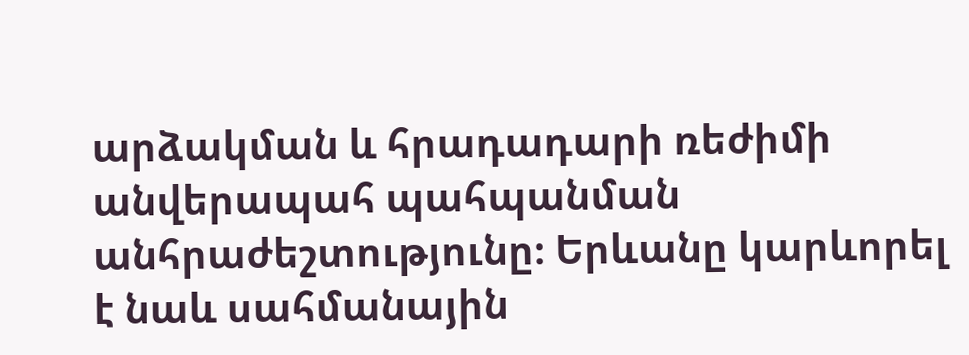արձակման և հրադադարի ռեժիմի անվերապահ պահպանման անհրաժեշտությունը։ Երևանը կարևորել է նաև սահմանային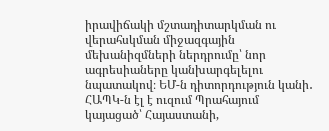իրավիճակի մշտադիտարկման ու վերահսկման միջազգային մեխանիզմների ներդրումը՝ նոր ագրեսիաները կանխարգելելու նպատակով։ ԵՄ-ն դիտորդություն կանի․ ՀԱՊԿ-ն էլ է ուզում Պրահայում կայացած՝ Հայաստանի,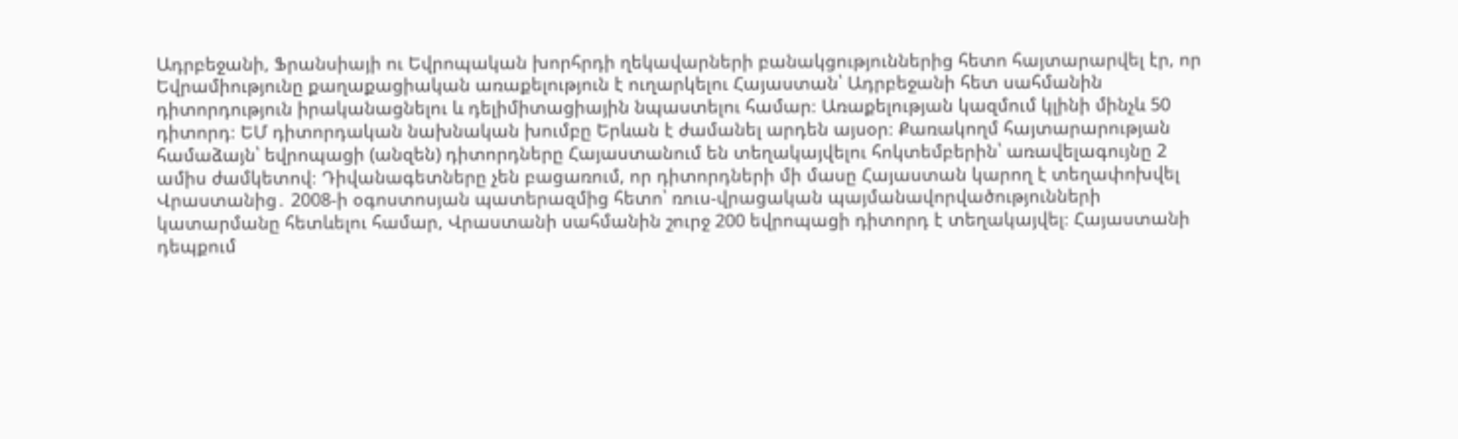Ադրբեջանի, Ֆրանսիայի ու Եվրոպական խորհրդի ղեկավարների բանակցություններից հետո հայտարարվել էր, որ Եվրամիությունը քաղաքացիական առաքելություն է ուղարկելու Հայաստան՝ Ադրբեջանի հետ սահմանին դիտորդություն իրականացնելու և դելիմիտացիային նպաստելու համար։ Առաքելության կազմում կլինի մինչև 50 դիտորդ։ ԵՄ դիտորդական նախնական խումբը Երևան է ժամանել արդեն այսօր։ Քառակողմ հայտարարության համաձայն՝ եվրոպացի (անզեն) դիտորդները Հայաստանում են տեղակայվելու հոկտեմբերին՝ առավելագույնը 2 ամիս ժամկետով։ Դիվանագետները չեն բացառում, որ դիտորդների մի մասը Հայաստան կարող է տեղափոխվել Վրաստանից․ 2008-ի օգոստոսյան պատերազմից հետո՝ ռուս-վրացական պայմանավորվածությունների կատարմանը հետևելու համար, Վրաստանի սահմանին շուրջ 200 եվրոպացի դիտորդ է տեղակայվել։ Հայաստանի դեպքում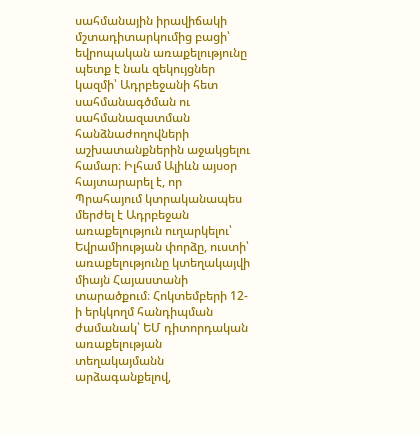սահմանային իրավիճակի մշտադիտարկումից բացի՝ եվրոպական առաքելությունը պետք է նաև զեկույցներ կազմի՝ Ադրբեջանի հետ սահմանագծման ու սահմանազատման հանձնաժողովների աշխատանքներին աջակցելու համար։ Իլհամ Ալիևն այսօր հայտարարել է, որ Պրահայում կտրականապես մերժել է Ադրբեջան առաքելություն ուղարկելու՝ Եվրամիության փորձը, ուստի՝ առաքելությունը կտեղակայվի միայն Հայաստանի տարածքում։ Հոկտեմբերի 12-ի երկկողմ հանդիպման ժամանակ՝ ԵՄ դիտորդական առաքելության տեղակայմանն արձագանքելով,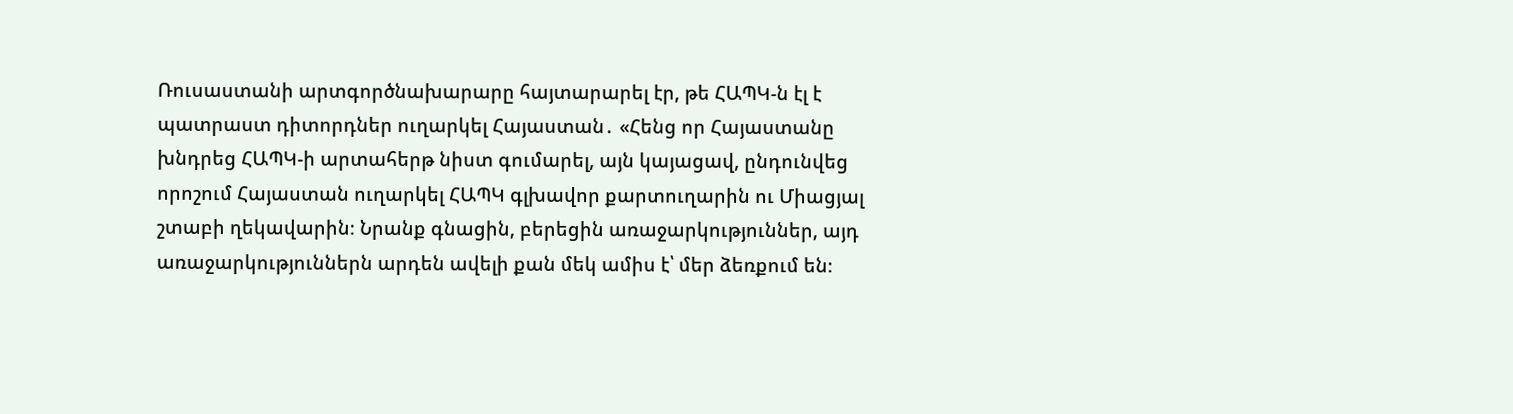Ռուսաստանի արտգործնախարարը հայտարարել էր, թե ՀԱՊԿ-ն էլ է պատրաստ դիտորդներ ուղարկել Հայաստան․ «Հենց որ Հայաստանը խնդրեց ՀԱՊԿ-ի արտահերթ նիստ գումարել, այն կայացավ, ընդունվեց որոշում Հայաստան ուղարկել ՀԱՊԿ գլխավոր քարտուղարին ու Միացյալ շտաբի ղեկավարին։ Նրանք գնացին, բերեցին առաջարկություններ, այդ առաջարկություններն արդեն ավելի քան մեկ ամիս է՝ մեր ձեռքում են։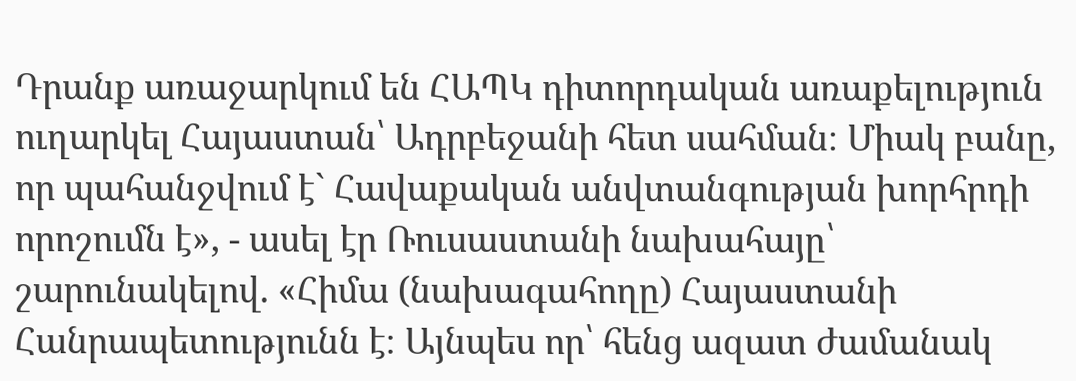Դրանք առաջարկում են ՀԱՊԿ դիտորդական առաքելություն ուղարկել Հայաստան՝ Ադրբեջանի հետ սահման։ Միակ բանը, որ պահանջվում է` Հավաքական անվտանգության խորհրդի որոշումն է», - ասել էր Ռուսաստանի նախահայը՝ շարունակելով. «Հիմա (նախագահողը) Հայաստանի Հանրապետությունն է։ Այնպես որ՝ հենց ազատ ժամանակ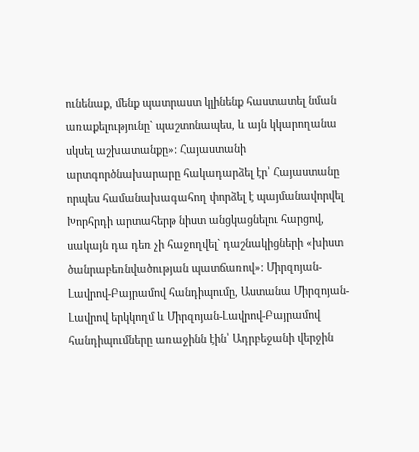ունենաք, մենք պատրաստ կլինենք հաստատել նման առաքելությունը` պաշտոնապես, և այն կկարողանա սկսել աշխատանքը»: Հայաստանի արտգործնախարարը հակադարձել էր՝ Հայաստանը որպես համանախագահող փորձել է պայմանավորվել Խորհրդի արտահերթ նիստ անցկացնելու հարցով, սակայն դա դեռ չի հաջողվել` դաշնակիցների «խիստ ծանրաբեռնվածության պատճառով»: Միրզոյան-Լավրով-Բայրամով հանդիպումը, Աստանա Միրզոյան-Լավրով երկկողմ և Միրզոյան-Լավրով-Բայրամով հանդիպումները առաջինն էին՝ Ադրբեջանի վերջին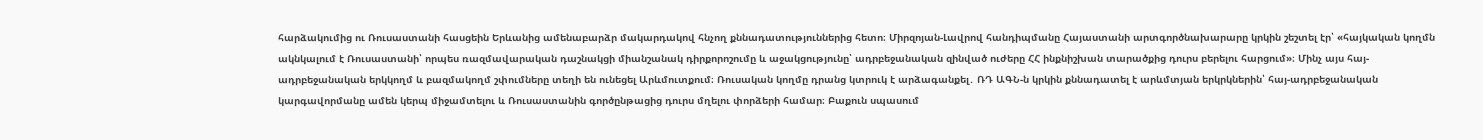հարձակումից ու Ռուսաստանի հասցեին Երևանից ամենաբարձր մակարդակով հնչող քննադատություններից հետո։ Միրզոյան-Լավրով հանդիպմանը Հայաստանի արտգործնախարարը կրկին շեշտել էր՝ «հայկական կողմն ակնկալում է Ռուսաստանի՝ որպես ռազմավարական դաշնակցի միանշանակ դիրքորոշումը և աջակցությունը՝ ադրբեջանական զինված ուժերը ՀՀ ինքնիշխան տարածքից դուրս բերելու հարցում»։ Մինչ այս հայ-ադրբեջանական երկկողմ և բազմակողմ շփումները տեղի են ունեցել Արևմուտքում։ Ռուսական կողմը դրանց կտրուկ է արձագանքել․ ՌԴ ԱԳՆ-ն կրկին քննադատել է արևմտյան երկրկներին՝ հայ-ադրբեջանական կարգավորմանը ամեն կերպ միջամտելու և Ռուսաստանին գործընթացից դուրս մղելու փորձերի համար։ Բաքուն սպասում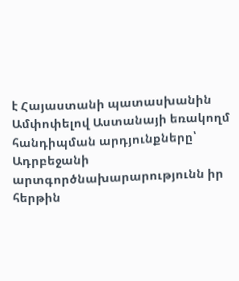է Հայաստանի պատասխանին Ամփոփելով Աստանայի եռակողմ հանդիպման արդյունքները՝ Ադրբեջանի արտգործնախարարությունն իր հերթին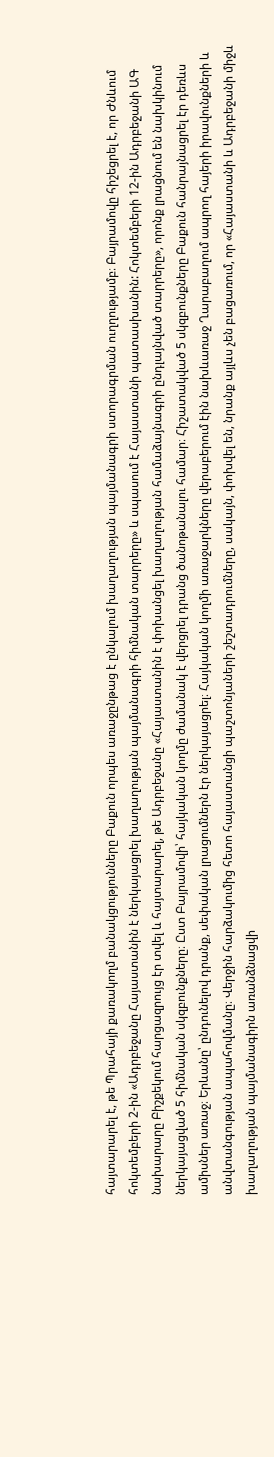հայտարարել է, թե Պրահայի քառակողմ բանակցությունները Բաքուն որպես առաջընթաց է ընկալում խաղաղության պայմանագրի ստորագրման ուղղությամբ։ Բայրամովը հիշեցրել է, որ Ժնևում հոկտեմբերի 2-ին «Ադրբեջանը Հայաստանին է ներկայացրել խաղաղության պայմանագրի հիմնական տարրերը» և սպասում է Հայաստանի պատասխանին: Հոկտեմբերի 12-ին Ադրբեջանի ԱԳ նախարարը Բիշքեկում հարցազրույց էր տվել և հայտարարել, թե Ադրբեջանը «Հայաստանին է փոխանցել խաղաղության համաձայնագրի ընդլայնված տարրերը», որոնք լրացնում են նախկինում ներկայացված 5 հիմնական սկզբունքները։ Ըստ Բայրամովի՝ հայկական կողմը ժամանակ է վերցրել դրանց ծանոթանալու համար։ Հիշատակված 5 սկզբունքները Բաքուն հանրայնացրել էր դեռևս ամիսներ առաջ։ Երևանը՝ ընդունելով դրանք, սեփական լրացումներն էր ներկայացրել։ Հայկական կողմի առաջարկները վերաբերում էին նախևառաջ Ղարաբաղում ապրող հայերի իրավունքների և անվտանգության ապահովմանը։ Վերջին հարձակումից հետո հայաստանցի պաշտոնյաների շեշտադրումները, սակայն, փոխվել են, նրանք այլևս չեն բացառում, որ «Հայաստանի և Ադրբեջանի միջև խաղաղության պայմանագիրն առանձնացվի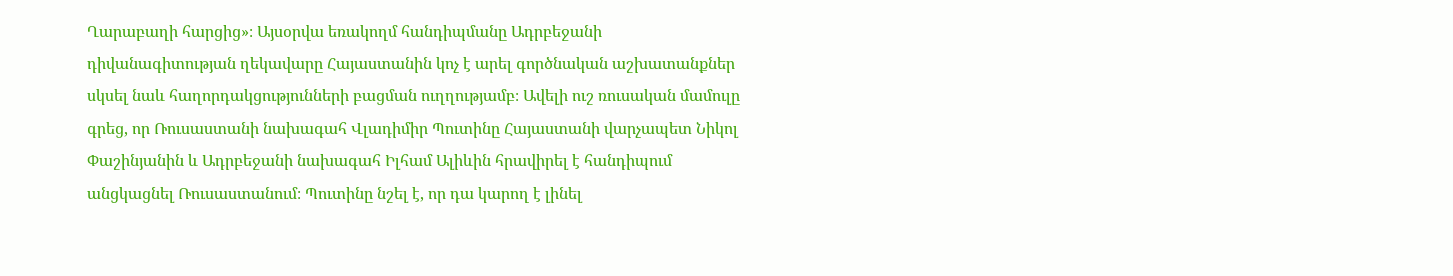Ղարաբաղի հարցից»։ Այսօրվա եռակողմ հանդիպմանը Ադրբեջանի դիվանագիտության ղեկավարը Հայաստանին կոչ է արել գործնական աշխատանքներ սկսել նաև հաղորդակցությունների բացման ուղղությամբ։ Ավելի ուշ ռուսական մամուլը գրեց, որ Ռուսաստանի նախագահ Վլադիմիր Պուտինը Հայաստանի վարչապետ Նիկոլ Փաշինյանին և Ադրբեջանի նախագահ Իլհամ Ալիևին հրավիրել է հանդիպում անցկացնել Ռուսաստանում։ Պուտինը նշել է, որ դա կարող է լինել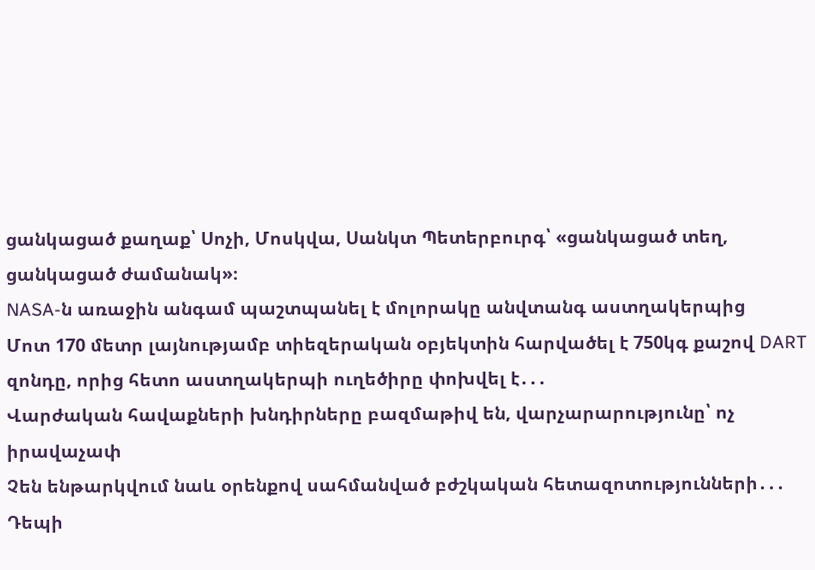ցանկացած քաղաք՝ Սոչի, Մոսկվա, Սանկտ Պետերբուրգ՝ «ցանկացած տեղ, ցանկացած ժամանակ»։
NASA-ն առաջին անգամ պաշտպանել է մոլորակը անվտանգ աստղակերպից
Մոտ 170 մետր լայնությամբ տիեզերական օբյեկտին հարվածել է 750կգ քաշով DART զոնդը, որից հետո աստղակերպի ուղեծիրը փոխվել է․․․
Վարժական հավաքների խնդիրները բազմաթիվ են, վարչարարությունը՝ ոչ իրավաչափ
Չեն ենթարկվում նաև օրենքով սահմանված բժշկական հետազոտությունների․․․
Դեպի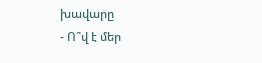խավարը
- Ո՞վ է մեր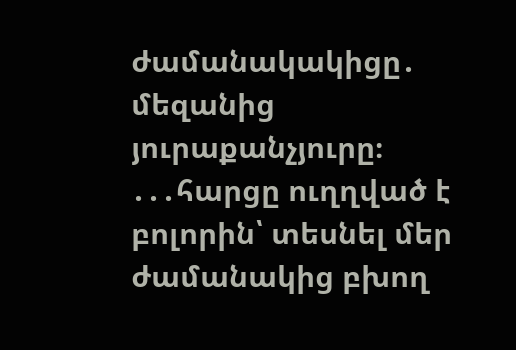ժամանակակիցը․ մեզանից յուրաքանչյուրը։ ․․․հարցը ուղղված է բոլորին՝ տեսնել մեր ժամանակից բխող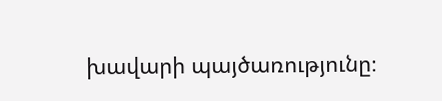խավարի պայծառությունը։